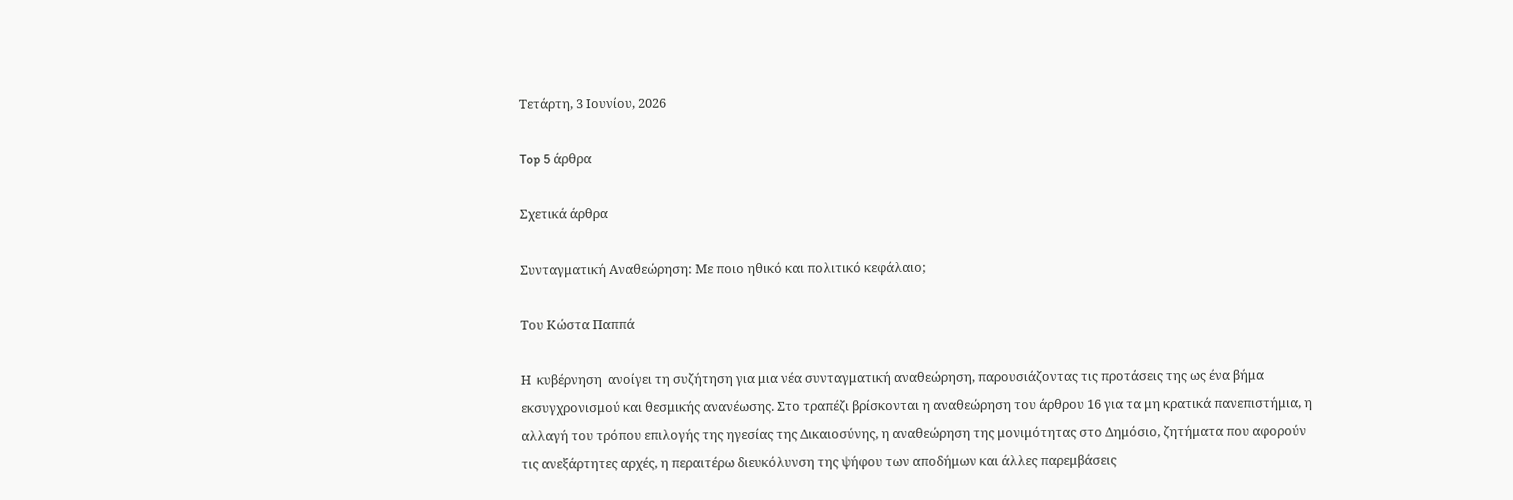Τετάρτη, 3 Ιουνίου, 2026

Top 5 άρθρα

Σχετικά άρθρα

Συνταγματική Αναθεώρηση: Με ποιο ηθικό και πολιτικό κεφάλαιο;

Του Κώστα Παππά

Η  κυβέρνηση  ανοίγει τη συζήτηση για μια νέα συνταγματική αναθεώρηση, παρουσιάζοντας τις προτάσεις της ως ένα βήμα εκσυγχρονισμού και θεσμικής ανανέωσης. Στο τραπέζι βρίσκονται η αναθεώρηση του άρθρου 16 για τα μη κρατικά πανεπιστήμια, η αλλαγή του τρόπου επιλογής της ηγεσίας της Δικαιοσύνης, η αναθεώρηση της μονιμότητας στο Δημόσιο, ζητήματα που αφορούν τις ανεξάρτητες αρχές, η περαιτέρω διευκόλυνση της ψήφου των αποδήμων και άλλες παρεμβάσεις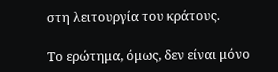στη λειτουργία του κράτους.

Το ερώτημα, όμως, δεν είναι μόνο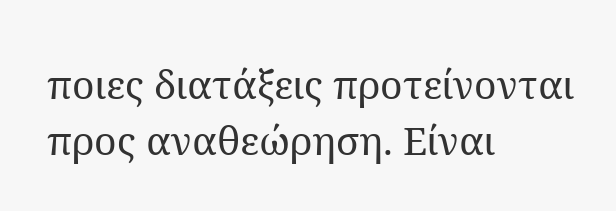ποιες διατάξεις προτείνονται προς αναθεώρηση. Είναι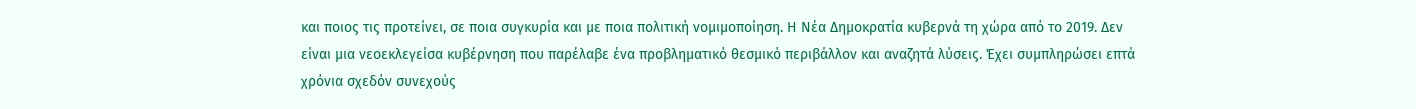και ποιος τις προτείνει, σε ποια συγκυρία και με ποια πολιτική νομιμοποίηση. Η Νέα Δημοκρατία κυβερνά τη χώρα από το 2019. Δεν είναι μια νεοεκλεγείσα κυβέρνηση που παρέλαβε ένα προβληματικό θεσμικό περιβάλλον και αναζητά λύσεις. Έχει συμπληρώσει επτά χρόνια σχεδόν συνεχούς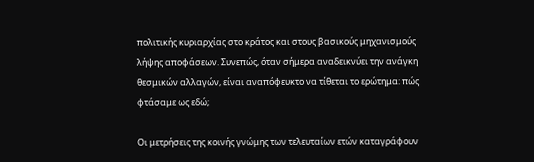πολιτικής κυριαρχίας στο κράτος και στους βασικούς μηχανισμούς λήψης αποφάσεων. Συνεπώς, όταν σήμερα αναδεικνύει την ανάγκη θεσμικών αλλαγών, είναι αναπόφευκτο να τίθεται το ερώτημα: πώς φτάσαμε ως εδώ;

Οι μετρήσεις της κοινής γνώμης των τελευταίων ετών καταγράφουν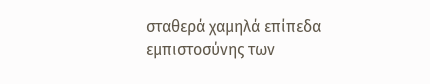σταθερά χαμηλά επίπεδα εμπιστοσύνης των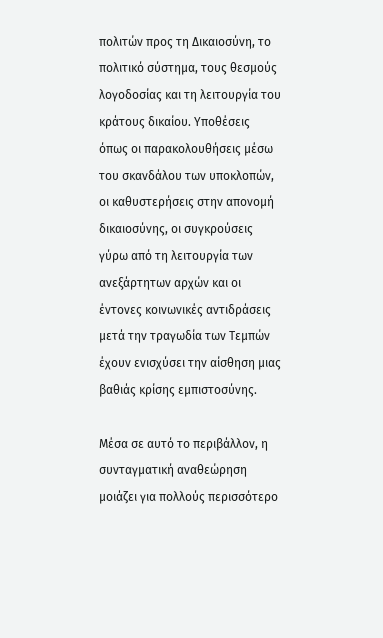πολιτών προς τη Δικαιοσύνη, το πολιτικό σύστημα, τους θεσμούς λογοδοσίας και τη λειτουργία του κράτους δικαίου. Υποθέσεις όπως οι παρακολουθήσεις μέσω του σκανδάλου των υποκλοπών, οι καθυστερήσεις στην απονομή δικαιοσύνης, οι συγκρούσεις γύρω από τη λειτουργία των ανεξάρτητων αρχών και οι έντονες κοινωνικές αντιδράσεις μετά την τραγωδία των Τεμπών έχουν ενισχύσει την αίσθηση μιας βαθιάς κρίσης εμπιστοσύνης.

Μέσα σε αυτό το περιβάλλον, η συνταγματική αναθεώρηση μοιάζει για πολλούς περισσότερο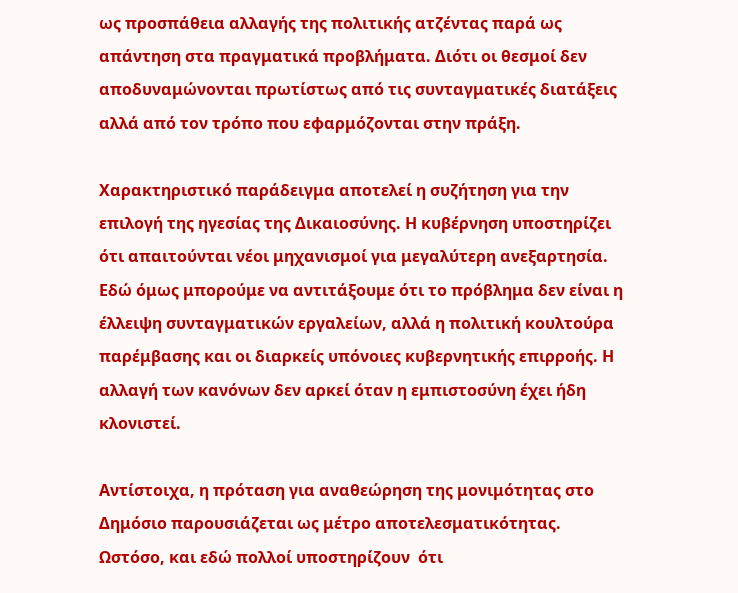ως προσπάθεια αλλαγής της πολιτικής ατζέντας παρά ως απάντηση στα πραγματικά προβλήματα. Διότι οι θεσμοί δεν αποδυναμώνονται πρωτίστως από τις συνταγματικές διατάξεις αλλά από τον τρόπο που εφαρμόζονται στην πράξη.

Χαρακτηριστικό παράδειγμα αποτελεί η συζήτηση για την επιλογή της ηγεσίας της Δικαιοσύνης. Η κυβέρνηση υποστηρίζει ότι απαιτούνται νέοι μηχανισμοί για μεγαλύτερη ανεξαρτησία. Εδώ όμως μπορούμε να αντιτάξουμε ότι το πρόβλημα δεν είναι η έλλειψη συνταγματικών εργαλείων, αλλά η πολιτική κουλτούρα παρέμβασης και οι διαρκείς υπόνοιες κυβερνητικής επιρροής. Η αλλαγή των κανόνων δεν αρκεί όταν η εμπιστοσύνη έχει ήδη κλονιστεί.

Αντίστοιχα, η πρόταση για αναθεώρηση της μονιμότητας στο Δημόσιο παρουσιάζεται ως μέτρο αποτελεσματικότητας. Ωστόσο, και εδώ πολλοί υποστηρίζουν  ότι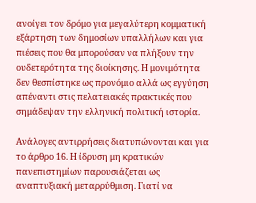ανοίγει τον δρόμο για μεγαλύτερη κομματική εξάρτηση των δημοσίων υπαλλήλων και για πιέσεις που θα μπορούσαν να πλήξουν την ουδετερότητα της διοίκησης. Η μονιμότητα δεν θεσπίστηκε ως προνόμιο αλλά ως εγγύηση απέναντι στις πελατειακές πρακτικές που σημάδεψαν την ελληνική πολιτική ιστορία.

Ανάλογες αντιρρήσεις διατυπώνονται και για το άρθρο 16. Η ίδρυση μη κρατικών πανεπιστημίων παρουσιάζεται ως αναπτυξιακή μεταρρύθμιση. Γιατί να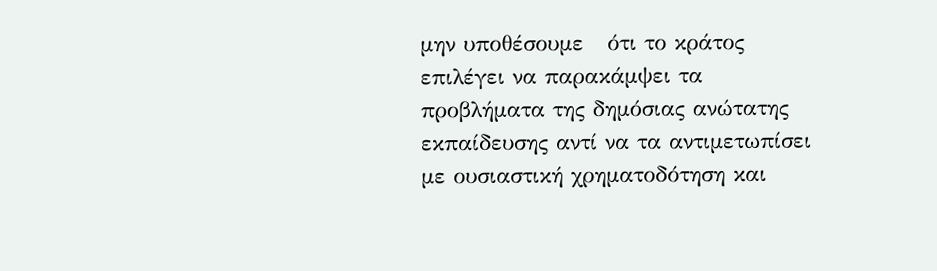μην υποθέσουμε   ότι το κράτος επιλέγει να παρακάμψει τα προβλήματα της δημόσιας ανώτατης εκπαίδευσης αντί να τα αντιμετωπίσει με ουσιαστική χρηματοδότηση και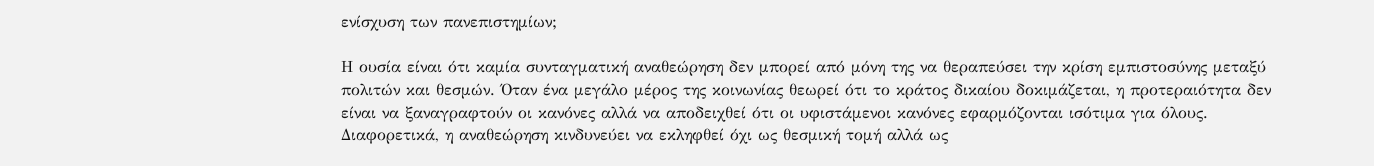ενίσχυση των πανεπιστημίων;

Η ουσία είναι ότι καμία συνταγματική αναθεώρηση δεν μπορεί από μόνη της να θεραπεύσει την κρίση εμπιστοσύνης μεταξύ πολιτών και θεσμών. Όταν ένα μεγάλο μέρος της κοινωνίας θεωρεί ότι το κράτος δικαίου δοκιμάζεται, η προτεραιότητα δεν είναι να ξαναγραφτούν οι κανόνες αλλά να αποδειχθεί ότι οι υφιστάμενοι κανόνες εφαρμόζονται ισότιμα για όλους. Διαφορετικά, η αναθεώρηση κινδυνεύει να εκληφθεί όχι ως θεσμική τομή αλλά ως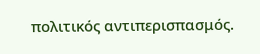πολιτικός αντιπερισπασμός.